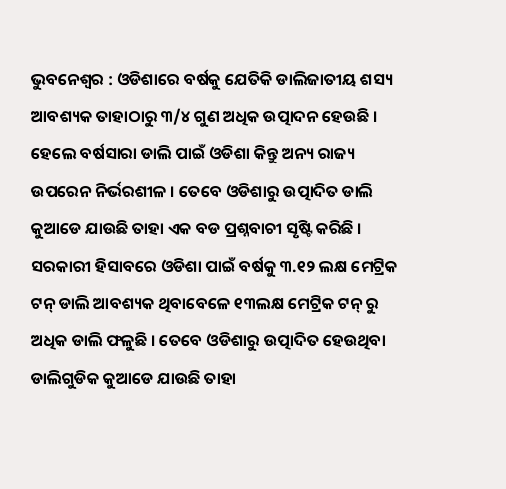ଭୁବନେଶ୍ୱର : ଓଡିଶାରେ ବର୍ଷକୁ ଯେତିକି ଡାଲିଜାତୀୟ ଶସ୍ୟ ଆବଶ୍ୟକ ତାହାଠାରୁ ୩/୪ ଗୁଣ ଅଧିକ ଉତ୍ପାଦନ ହେଉଛି । ହେଲେ ବର୍ଷସାରା ଡାଲି ପାଇଁ ଓଡିଶା କିନ୍ତୁ ଅନ୍ୟ ରାଜ୍ୟ ଉପରେନ ନିର୍ଭରଶୀଳ । ତେବେ ଓଡିଶାରୁ ଉତ୍ପାଦିତ ଡାଲି କୁଆଡେ ଯାଉଛି ତାହା ଏକ ବଡ ପ୍ରଶ୍ନବାଚୀ ସୃଷ୍ଟି କରିଛି ।
ସରକାରୀ ହିସାବରେ ଓଡିଶା ପାଇଁ ବର୍ଷକୁ ୩.୧୨ ଲକ୍ଷ ମେଟ୍ରିକ ଟନ୍ ଡାଲି ଆବଶ୍ୟକ ଥିବାବେଳେ ୧୩ଲକ୍ଷ ମେଟ୍ରିକ ଟନ୍ ରୁ ଅଧିକ ଡାଲି ଫଳୁଛି । ତେବେ ଓଡିଶାରୁ ଉତ୍ପାଦିତ ହେଉଥିବା ଡାଲିଗୁଡିକ କୁଆଡେ ଯାଉଛି ତାହା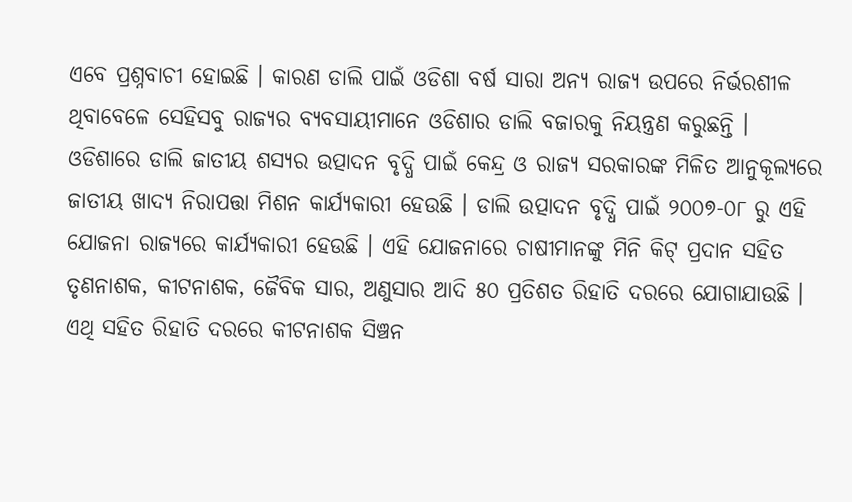ଏବେ ପ୍ରଶ୍ନବାଚୀ ହୋଇଛି । କାରଣ ଡାଲି ପାଇଁ ଓଡିଶା ବର୍ଷ ସାରା ଅନ୍ୟ ରାଜ୍ୟ ଉପରେ ନିର୍ଭରଶୀଳ ଥିବାବେଳେ ସେହିସବୁ ରାଜ୍ୟର ବ୍ୟବସାୟୀମାନେ ଓଡିଶାର ଡାଲି ବଜାରକୁ ନିୟନ୍ତ୍ରଣ କରୁଛନ୍ତି ।
ଓଡିଶାରେ ଡାଲି ଜାତୀୟ ଶସ୍ୟର ଉତ୍ପାଦନ ବୃଦ୍ଧି ପାଇଁ କେନ୍ଦ୍ର ଓ ରାଜ୍ୟ ସରକାରଙ୍କ ମିଳିତ ଆନୁକୂଲ୍ୟରେ ଜାତୀୟ ଖାଦ୍ୟ ନିରାପତ୍ତା ମିଶନ କାର୍ଯ୍ୟକାରୀ ହେଉଛି । ଡାଲି ଉତ୍ପାଦନ ବୃଦ୍ଧି ପାଇଁ ୨୦୦୭-୦୮ ରୁ ଏହି ଯୋଜନା ରାଜ୍ୟରେ କାର୍ଯ୍ୟକାରୀ ହେଉଛି । ଏହି ଯୋଜନାରେ ଚାଷୀମାନଙ୍କୁ ମିନି କିଟ୍ ପ୍ରଦାନ ସହିତ ତୃଣନାଶକ, କୀଟନାଶକ, ଜୈବିକ ସାର, ଅଣୁସାର ଆଦି ୫୦ ପ୍ରତିଶତ ରିହାତି ଦରରେ ଯୋଗାଯାଉଛି । ଏଥି ସହିତ ରିହାତି ଦରରେ କୀଟନାଶକ ସିଞ୍ଚନ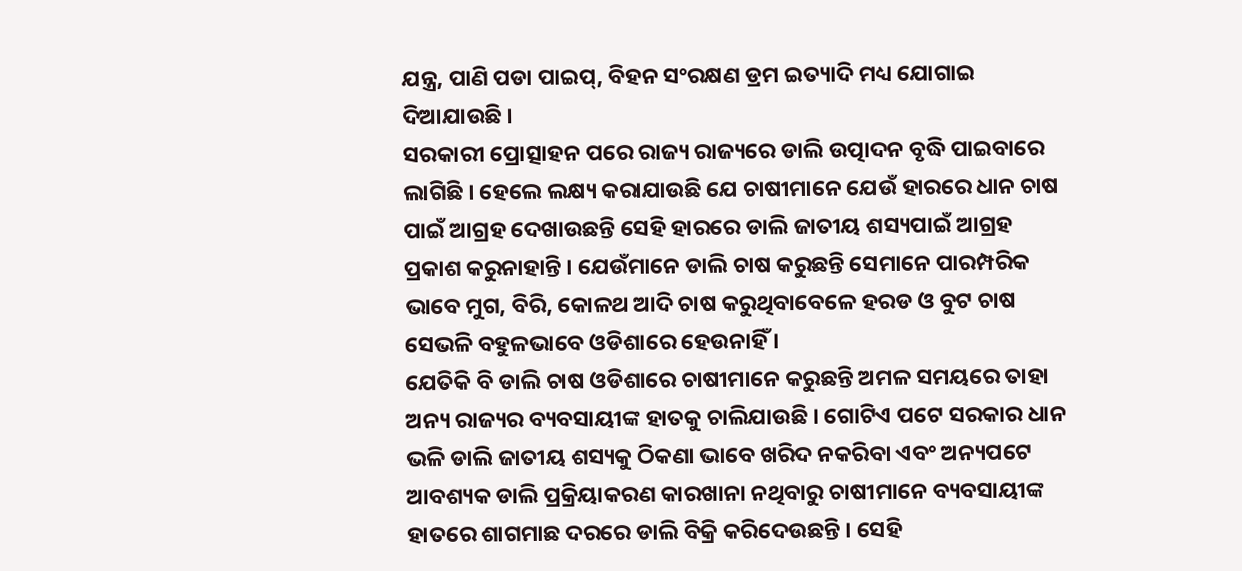ଯନ୍ତ୍ର, ପାଣି ପଡା ପାଇପ୍, ବିହନ ସଂରକ୍ଷଣ ଡ୍ରମ ଇତ୍ୟାଦି ମଧ୍ୟ ଯୋଗାଇ ଦିଆଯାଉଛି ।
ସରକାରୀ ପ୍ରୋତ୍ସାହନ ପରେ ରାଜ୍ୟ ରାଜ୍ୟରେ ଡାଲି ଉତ୍ପାଦନ ବୃଦ୍ଧି ପାଇବାରେ ଲାଗିଛି । ହେଲେ ଲକ୍ଷ୍ୟ କରାଯାଉଛି ଯେ ଚାଷୀମାନେ ଯେଉଁ ହାରରେ ଧାନ ଚାଷ ପାଇଁ ଆଗ୍ରହ ଦେଖାଉଛନ୍ତି ସେହି ହାରରେ ଡାଲି ଜାତୀୟ ଶସ୍ୟପାଇଁ ଆଗ୍ରହ ପ୍ରକାଶ କରୁନାହାନ୍ତି । ଯେଉଁମାନେ ଡାଲି ଚାଷ କରୁଛନ୍ତି ସେମାନେ ପାରମ୍ପରିକ ଭାବେ ମୁଗ, ବିରି, କୋଳଥ ଆଦି ଚାଷ କରୁଥିବାବେଳେ ହରଡ ଓ ବୁଟ ଚାଷ ସେଭଳି ବହୁଳଭାବେ ଓଡିଶାରେ ହେଉନାହିଁ ।
ଯେତିକି ବି ଡାଲି ଚାଷ ଓଡିଶାରେ ଚାଷୀମାନେ କରୁଛନ୍ତି ଅମଳ ସମୟରେ ତାହା ଅନ୍ୟ ରାଜ୍ୟର ବ୍ୟବସାୟୀଙ୍କ ହାତକୁ ଚାଲିଯାଉଛି । ଗୋଟିଏ ପଟେ ସରକାର ଧାନ ଭଳି ଡାଲି ଜାତୀୟ ଶସ୍ୟକୁ ଠିକଣା ଭାବେ ଖରିଦ ନକରିବା ଏବଂ ଅନ୍ୟପଟେ ଆବଶ୍ୟକ ଡାଲି ପ୍ରକ୍ରିୟାକରଣ କାରଖାନା ନଥିବାରୁ ଚାଷୀମାନେ ବ୍ୟବସାୟୀଙ୍କ ହାତରେ ଶାଗମାଛ ଦରରେ ଡାଲି ବିକ୍ରି କରିଦେଉଛନ୍ତି । ସେହି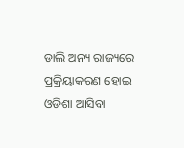ଡାଲି ଅନ୍ୟ ରାଜ୍ୟରେ ପ୍ରକ୍ରିୟାକରଣ ହୋଇ ଓଡିଶା ଆସିବା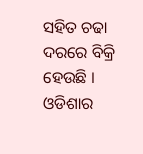ସହିତ ଚଢା ଦରରେ ବିକ୍ରି ହେଉଛି । ଓଡିଶାର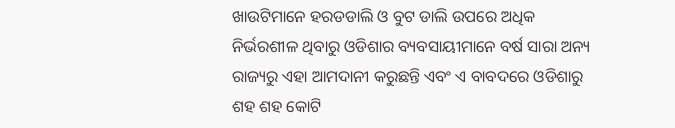ଖାଉଟିମାନେ ହରଡଡାଲି ଓ ବୁଟ ଡାଲି ଉପରେ ଅଧିକ ନିର୍ଭରଶୀଳ ଥିବାରୁ ଓଡିଶାର ବ୍ୟବସାୟୀମାନେ ବର୍ଷ ସାରା ଅନ୍ୟ ରାଜ୍ୟରୁ ଏହା ଆମଦାନୀ କରୁଛନ୍ତି ଏବଂ ଏ ବାବଦରେ ଓଡିଶାରୁ ଶହ ଶହ କୋଟି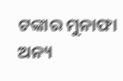ଟଙ୍କାର ମୁନାଫା ଅନ୍ୟ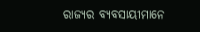ରାଜ୍ୟର ବ୍ୟବସାୟୀମାନେ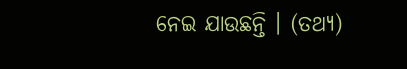ନେଇ ଯାଉଛନ୍ତି । (ତଥ୍ୟ)